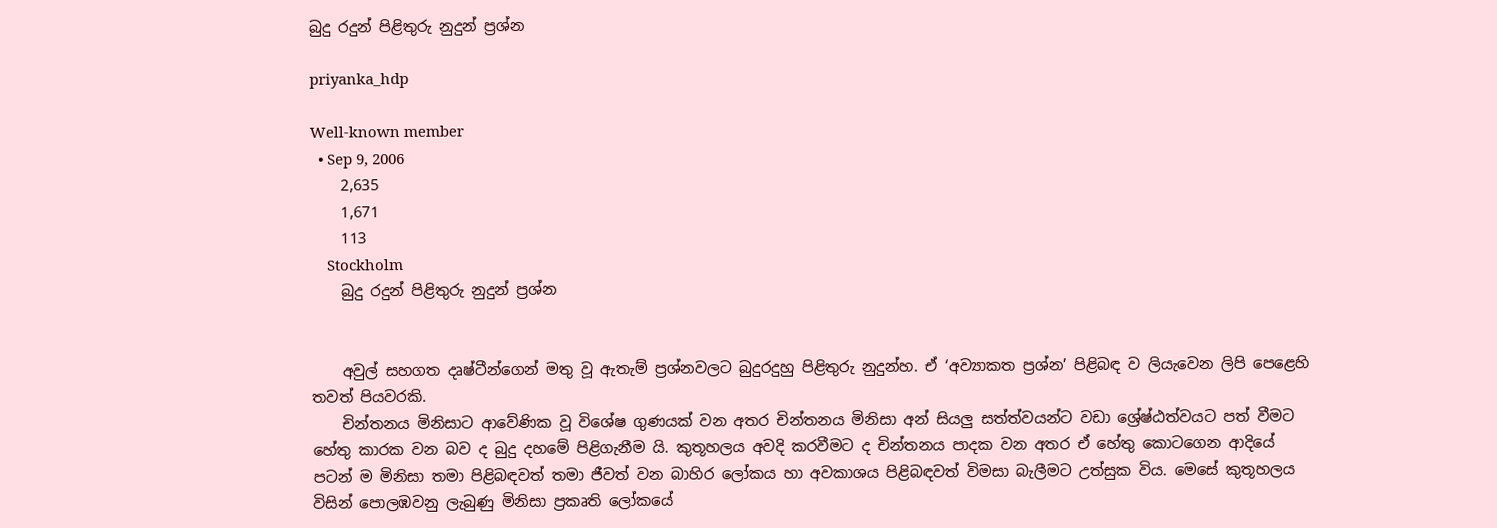බුදු රදුන් පිළිතුරු නුදුන් ප්‍රශ්න

priyanka_hdp

Well-known member
  • Sep 9, 2006
    2,635
    1,671
    113
    Stockholm
    බුදු රදුන් පිළිතුරු නුදුන් ප්‍රශ්න


    අවුල් සහගත දෘෂ්ටීන්ගෙන් මතු වූ ඇතැම් ප්‍රශ්නවලට බුදුරදුහු පිළිතුරු නුදුන්හ. ඒ ‘අව්‍යාකත ප්‍රශ්න’ පිළිබඳ ව ලියැවෙන ලිපි පෙළෙහි තවත් පියවරකි.
    චින්තනය මිනිසාට ආවේණික වූ විශේෂ ගුණයක් වන අතර චින්තනය මිනිසා අන් සියලු සත්ත්වයන්ට වඩා ශ්‍රේෂ්ඨත්වයට පත් වීමට හේතු කාරක වන බව ද බුදු දහමේ පිළිගැනීම යි. කුතූහලය අවදි කරවීමට ද චින්තනය පාදක වන අතර ඒ හේතු කොටගෙන ආදියේ පටන් ම මිනිසා තමා පිළිබඳවත් තමා ජීවත් වන බාහිර ලෝකය හා අවකාශය පිළිබඳවත් විමසා බැලීමට උත්සුක විය. මෙසේ කුතූහලය විසින් පොලඹවනු ලැබුණු මිනිසා ප්‍රකෘති ලෝකයේ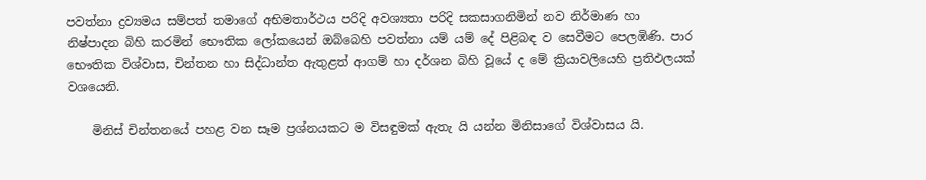පවත්නා ද්‍රව්‍යමය සම්පත් තමාගේ අභිමතාර්ථය පරිදි අවශ්‍යතා පරිදි සකසාගනිමින් නව නිර්මාණ හා නිෂ්පාදන බිහි කරමින් භෞතික ලෝකයෙන් ඔබ්බෙහි පවත්නා යම් යම් දේ පිළිබඳ ව සෙවීමට පෙලඹිණි. පාර භෞතික විශ්වාස, චින්තන හා සිද්ධාන්ත ඇතුළත් ආගම් හා දර්ශන බිහි වූයේ ද මේ ක්‍රියාවලියෙහි ප්‍රතිඵලයක් වශයෙනි.

    මිනිස් චින්තනයේ පහළ වන සෑම ප්‍රශ්නයකට ම විසඳුමක් ඇතැ යි යන්න මිනිසාගේ විශ්වාසය යි.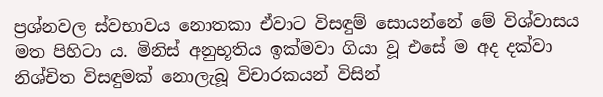ප්‍රශ්නවල ස්වභාවය නොතකා ඒවාට විසඳුම් සොයන්නේ මේ විශ්වාසය මත පිහිටා ය. මිනිස් අනුභූතිය ඉක්මවා ගියා වූ එසේ ම අද දක්වා නිශ්චිත විසඳුමක් නොලැබූ විචාරකයන් විසින්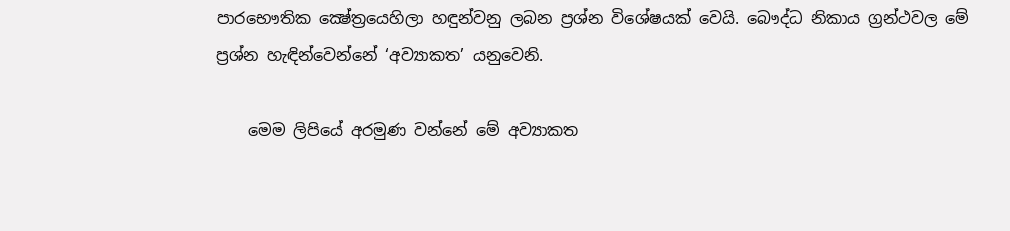පාරභෞතික ක්‍ෂේත්‍රයෙහිලා හඳුන්වනු ලබන ප්‍රශ්න විශේෂයක් වෙයි. බෞද්ධ නිකාය ග්‍රන්ථවල මේ ප්‍රශ්න හැඳින්වෙන්නේ ‘අව්‍යාකත’ යනුවෙනි.

    මෙම ලිපියේ අරමුණ වන්නේ මේ අව්‍යාකත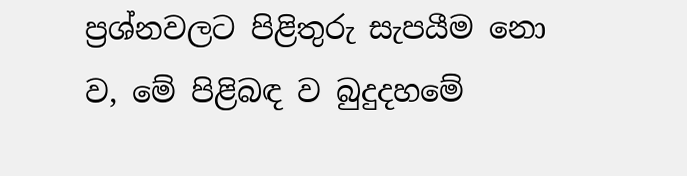ප්‍රශ්නවලට පිළිතුරු සැපයීම නො ව, මේ පිළිබඳ ව බුදුදහමේ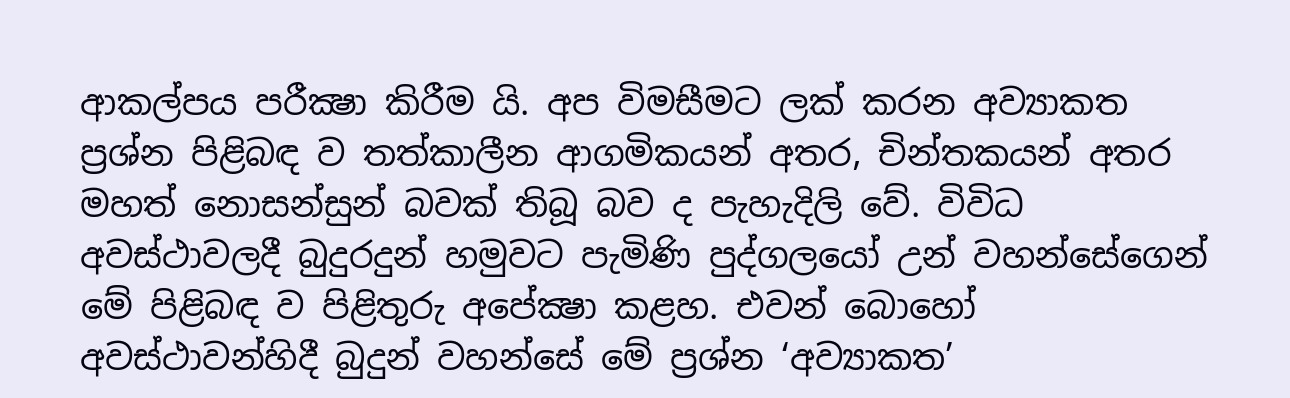ආකල්පය පරීක්‍ෂා කිරීම යි. අප විමසීමට ලක් කරන අව්‍යාකත ප්‍රශ්න පිළිබඳ ව තත්කාලීන ආගමිකයන් අතර, චින්තකයන් අතර මහත් නොසන්සුන් බවක් තිබූ බව ද පැහැදිලි වේ. විවිධ අවස්ථාවලදී බුදුරදුන් හමුවට පැමිණි පුද්ගලයෝ උන් වහන්සේගෙන් මේ පිළිබඳ ව පිළිතුරු අපේක්‍ෂා කළහ. එවන් බොහෝ අවස්ථාවන්හිදී බුදුන් වහන්සේ මේ ප්‍රශ්න ‘අව්‍යාකත’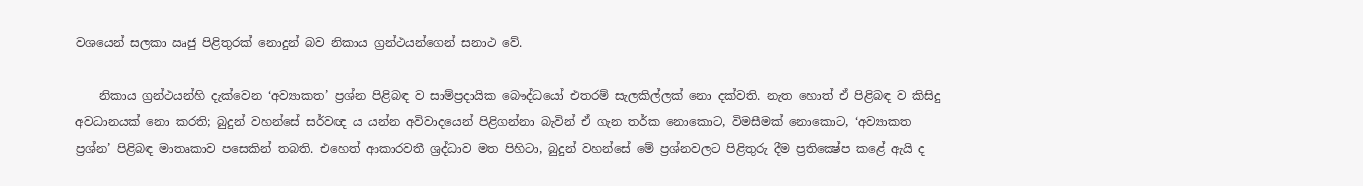වශයෙන් සලකා ඍජු පිළිතුරක් නොදුන් බව නිකාය ග්‍රන්ථයන්ගෙන් සනාථ වේ.

    නිකාය ග්‍රන්ථයන්හි දැක්වෙන ‘අව්‍යාකත’ ප්‍රශ්න පිළිබඳ ව සාම්ප්‍රදායික බෞද්ධයෝ එතරම් සැලකිල්ලක් නො දක්වති. නැත හොත් ඒ පිළිබඳ ව කිසිදු අවධානයක් නො කරති; බුදුන් වහන්සේ සර්වඥ ය යන්න අවිවාදයෙන් පිළිගන්නා බැවින් ඒ ගැන තර්ක නොකොට, විමසීමක් නොකොට, ‘අව්‍යාකත ප්‍රශ්න’ පිළිබඳ මාතෘකාව පසෙකින් තබති. එහෙත් ආකාරවතී ශ්‍රද්ධාව මත පිහිටා, බුදුන් වහන්සේ මේ ප්‍රශ්නවලට පිළිතුරු දීම ප්‍රතික්‍ෂේප කළේ ඇයි ද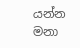යන්න මනා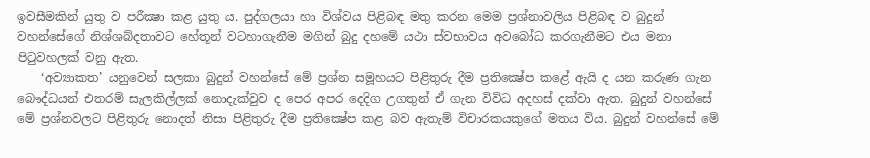ඉවසීමකින් යුතු ව පරීක්‍ෂා කළ යුතු ය. පුද්ගලයා හා විශ්වය පිළිබඳ මතු කරන මෙම ප්‍රශ්නාවලිය පිළිබඳ ව බුදුන් වහන්සේගේ නිශ්ශබ්දතාවට හේතූන් වටහාගැනීම මගින් බුදු දහමේ යථා ස්වභාවය අවබෝධ කරගැනීමට එය මනා පිටුවහලක් වනු ඇත.
    ‘අව්‍යාකත’ යනුවෙන් සලකා බුදුන් වහන්සේ මේ ප්‍රශ්න සමූහයට පිළිතුරු දීම ප්‍රතික්‍ෂේප කළේ ඇයි ද යන කරුණ ගැන බෞද්ධයන් එතරම් සැලකිල්ලක් නොදැක්වුව ද පෙර අපර දෙදිග උගතුන් ඒ ගැන විවිධ අදහස් දක්වා ඇත. බුදුන් වහන්සේ මේ ප්‍රශ්නවලට පිළිතුරු නොදත් නිසා පිළිතුරු දීම ප්‍රතික්‍ෂේප කළ බව ඇතැම් විචාරකයකුගේ මතය විය. බුදුන් වහන්සේ මේ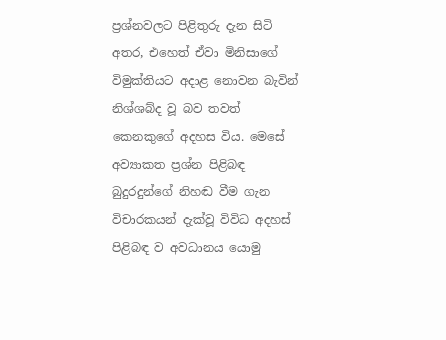ප්‍රශ්නවලට පිළිතුරු දැන සිටි අතර, එහෙත් ඒවා මිනිසාගේ විමුක්තියට අදාළ නොවන බැවින් නිශ්ශබ්ද වූ බව තවත් කෙනකුගේ අදහස විය. මෙසේ අව්‍යාකත ප්‍රශ්න පිළිබඳ බුදුරදුන්ගේ නිහඬ වීම ගැන විචාරකයන් දැක්වූ විවිධ අදහස් පිළිබඳ ව අවධානය යොමු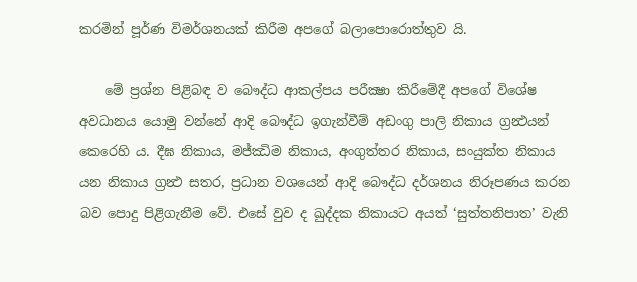කරමින් පූර්ණ විමර්ශනයක් කිරීම අපගේ බලාපොරොත්තුව යි.

    මේ ප්‍රශ්න පිළිබඳ ව බෞද්ධ ආකල්පය පරීක්‍ෂා කිරීමේදී අපගේ විශේෂ අවධානය යොමු වන්නේ ආදි බෞද්ධ ඉගැන්වීම් අඩංගු පාලි නිකාය ග්‍රන්‍ථයන් කෙරෙහි ය. දීඝ නිකාය, මජ්ඣිම නිකාය, අංගුත්තර නිකාය, සංයුක්ත නිකාය යන නිකාය ග්‍රන්‍ථ සතර, ප්‍රධාන වශයෙන් ආදි බෞද්ධ දර්ශනය නිරූපණය කරන බව පොදු පිළිගැනීම වේ. එසේ වුව ද ඛුද්දක නිකායට අයත් ‘සුත්තනිපාත’ වැනි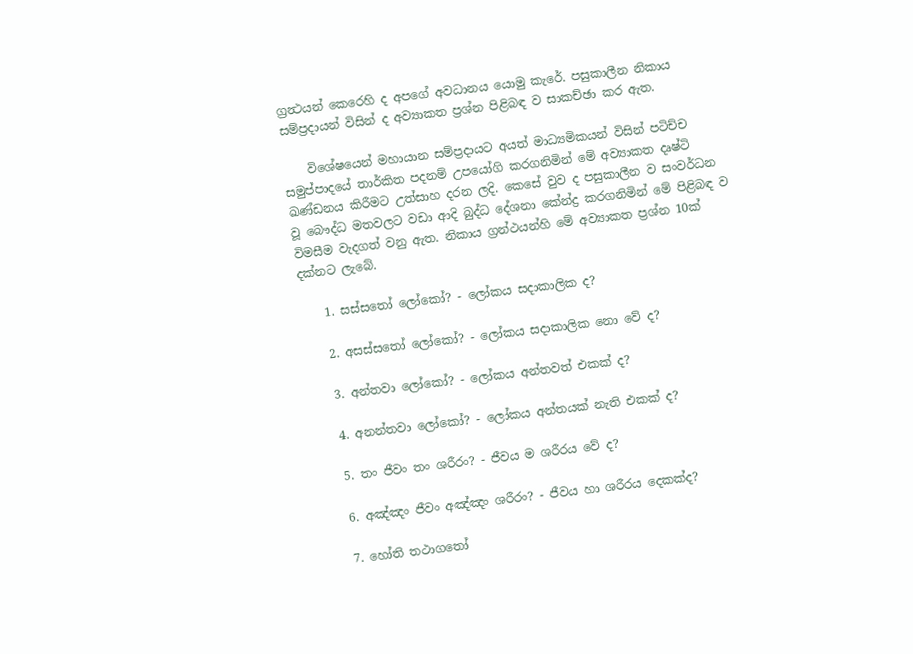ග්‍රන්‍ථයන් කෙරෙහි ද අපගේ අවධානය යොමු කැරේ. පසුකාලීන නිකාය සම්ප්‍රදායන් විසින් ද අව්‍යාකත ප්‍රශ්න පිළිබඳ ව සාකච්ඡා කර ඇත.

    විශේෂයෙන් මහායාන සම්ප්‍රදායට අයත් මාධ්‍යමිකයන් විසින් පටිච්ච සමුප්පාදයේ තාර්කිත පදනම් උපයෝගි කරගනිමින් මේ අව්‍යාකත දෘෂ්ටි ඛණ්ඩනය කිරීමට උත්සාහ දරන ලදි. කෙසේ වුව ද පසුකාලීන ව සංවර්ධන වූ බෞද්ධ මතවලට වඩා ආදි බුද්ධ දේශනා කේන්ද්‍ර කරගනිමින් මේ පිළිබඳ ව විමසීම වැදගත් වනු ඇත. නිකාය ග්‍රන්ථයන්හි මේ අව්‍යාකත ප්‍රශ්න 10ක් දක්නට ලැබේ.

    1. සස්සතෝ ලෝකෝ? - ලෝකය සදාකාලික ද?

    2. අසස්සතෝ ලෝකෝ? - ලෝකය සදාකාලික නො වේ ද?

    3. අන්තවා ලෝකෝ? - ලෝකය අන්තවත් එකක් ද?

    4. අනන්තවා ලෝකෝ? - ලෝකය අන්තයක් නැති එකක් ද?

    5. තං ජීවං තං ශරීරං? - ජීවය ම ශරීරය වේ ද?

    6. අඤ්ඤං ජීවං අඤ්ඤං ශරීරං? - ජීවය හා ශරීරය දෙකක්ද?

    7. හෝති තථාගතෝ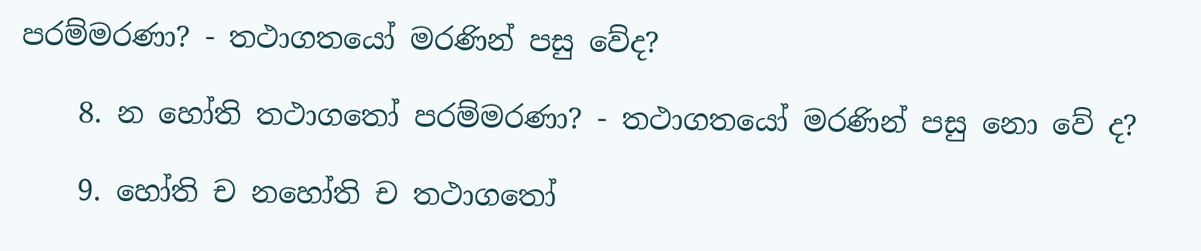පරම්මරණා? - තථාගතයෝ මරණින් පසු වේද?

    8. න හෝති තථාගතෝ පරම්මරණා? - තථාගතයෝ මරණින් පසු නො වේ ද?

    9. හෝති ච නහෝති ච තථාගතෝ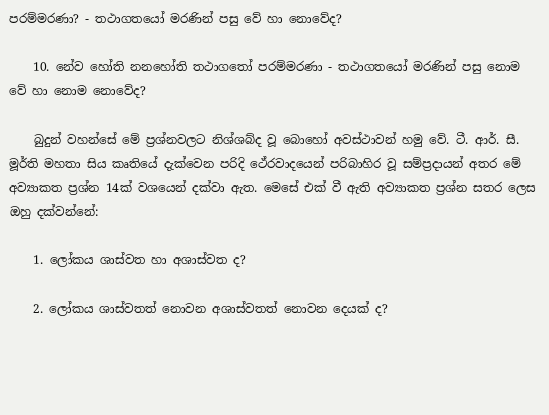පරම්මරණා? - තථාගතයෝ මරණින් පසු වේ හා නොවේද?

    10. නේව හෝති නනහෝති තථාගතෝ පරම්මරණා - තථාගතයෝ මරණින් පසු නොම වේ හා නොම නොවේද?

    බුදුන් වහන්සේ මේ ප්‍රශ්නවලට නිශ්ශබ්ද වූ බොහෝ අවස්ථාවන් හමු වේ. ටී. ආර්. සී. මූර්ති මහතා සිය කෘතියේ දැක්වෙන පරිදි ථේරවාදයෙන් පරිබාහිර වූ සම්ප්‍රදායන් අතර මේ අව්‍යාකත ප්‍රශ්න 14ක් වශයෙන් දක්වා ඇත. මෙසේ එක් වී ඇති අව්‍යාකත ප්‍රශ්න සතර ලෙස ඔහු දක්වන්නේ:

    1. ලෝකය ශාස්වත හා අශාස්වත ද?

    2. ලෝකය ශාස්වතත් නොවන අශාස්වතත් නොවන දෙයක් ද?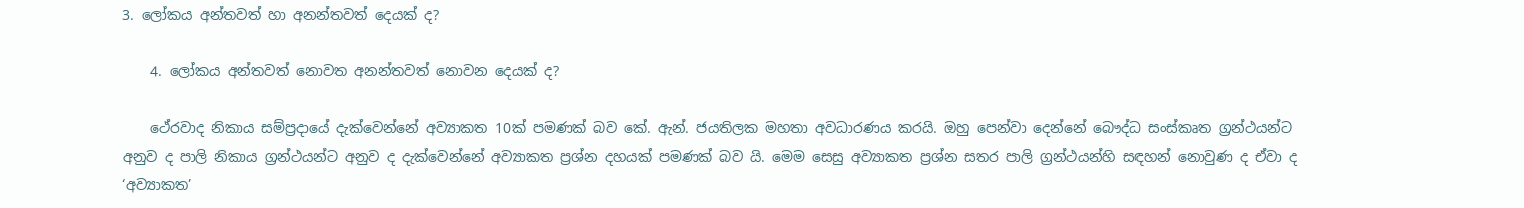3. ලෝකය අන්තවත් හා අනන්තවත් දෙයක් ද?

    4. ලෝකය අන්තවත් නොවත අනන්තවත් නොවන දෙයක් ද?

    ථේරවාද නිකාය සම්ප්‍රදායේ දැක්වෙන්නේ අව්‍යාකත 10ක් පමණක් බව කේ. ඇන්. ජයතිලක මහතා අවධාරණය කරයි. ඔහු පෙන්වා දෙන්නේ බෞද්ධ සංස්කෘත ග්‍රන්ථයන්ට අනුව ද පාලි නිකාය ග්‍රන්ථයන්ට අනුව ද දැක්වෙන්නේ අව්‍යාකත ප්‍රශ්න දහයක් පමණක් බව යි. මෙම සෙසු අව්‍යාකත ප්‍රශ්න සතර පාලි ග්‍රන්ථයන්හි සඳහන් නොවුණ ද ඒවා ද ‘අව්‍යාකත’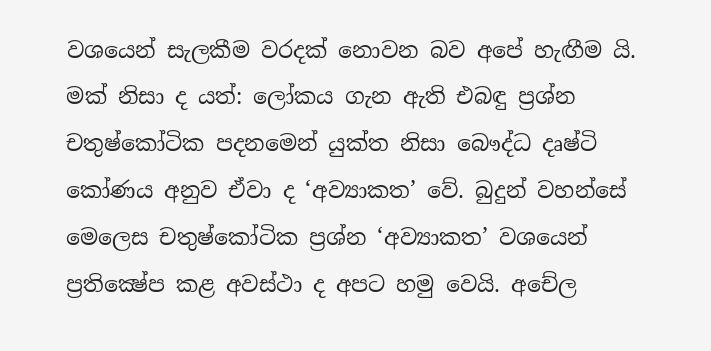වශයෙන් සැලකීම වරදක් නොවන බව අපේ හැඟීම යි. මක් නිසා ද යත්: ලෝකය ගැන ඇති එබඳු ප්‍රශ්න චතුෂ්කෝටික පදනමෙන් යුක්ත නිසා බෞද්ධ දෘෂ්ටි කෝණය අනුව ඒවා ද ‘අව්‍යාකත’ වේ. බුදුන් වහන්සේ මෙලෙස චතුෂ්කෝටික ප්‍රශ්න ‘අව්‍යාකත’ වශයෙන් ප්‍රතික්‍ෂේප කළ අවස්ථා ද අපට හමු වෙයි. අචේල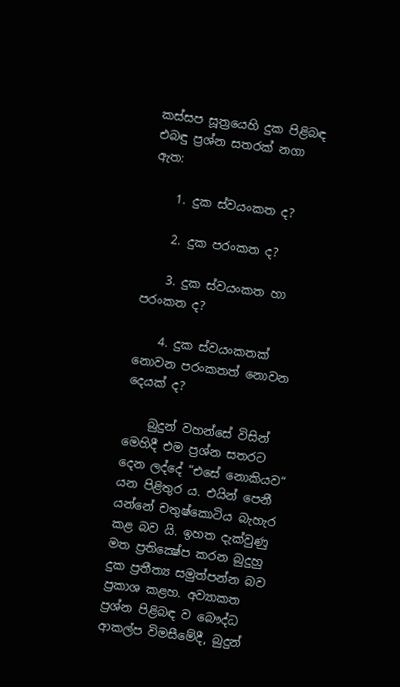කස්සප සූත්‍රයෙහි දුක පිළිබඳ එබඳු ප්‍රශ්න සතරක් නගා ඇත:

    1. දුක ස්වයංකත ද?

    2. දුක පරංකත ද?

    3. දුක ස්වයංකත හා පරංකත ද?

    4. දුක ස්වයංකතක් නොවන පරංකතත් නොවන දෙයක් ද?

    බුදුන් වහන්සේ විසින් මෙහිදී එම ප්‍රශ්න සතරට දෙන ලද්දේ “එසේ නොකියව“ යන පිළිතුර ය. එයින් පෙනී යන්නේ චතුෂ්කොටිය බැහැර කළ බව යි. ඉහත දැක්වුණු මත ප්‍රතික්‍ෂේප කරන බුදුහු දුක ප්‍රතීත්‍ය සමුත්පන්න බව ප්‍රකාශ කළහ. අව්‍යාකත ප්‍රශ්න පිළිබඳ ව බෞද්ධ ආකල්ප විමසීමේදී, බුදුන්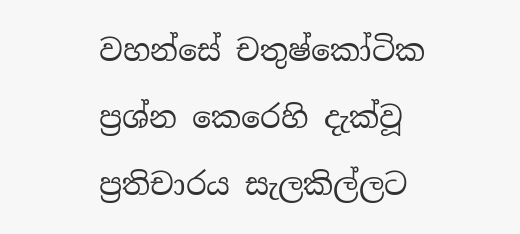වහන්සේ චතුෂ්කෝටික ප්‍රශ්න කෙරෙහි දැක්වූ ප්‍රතිචාරය සැලකිල්ලට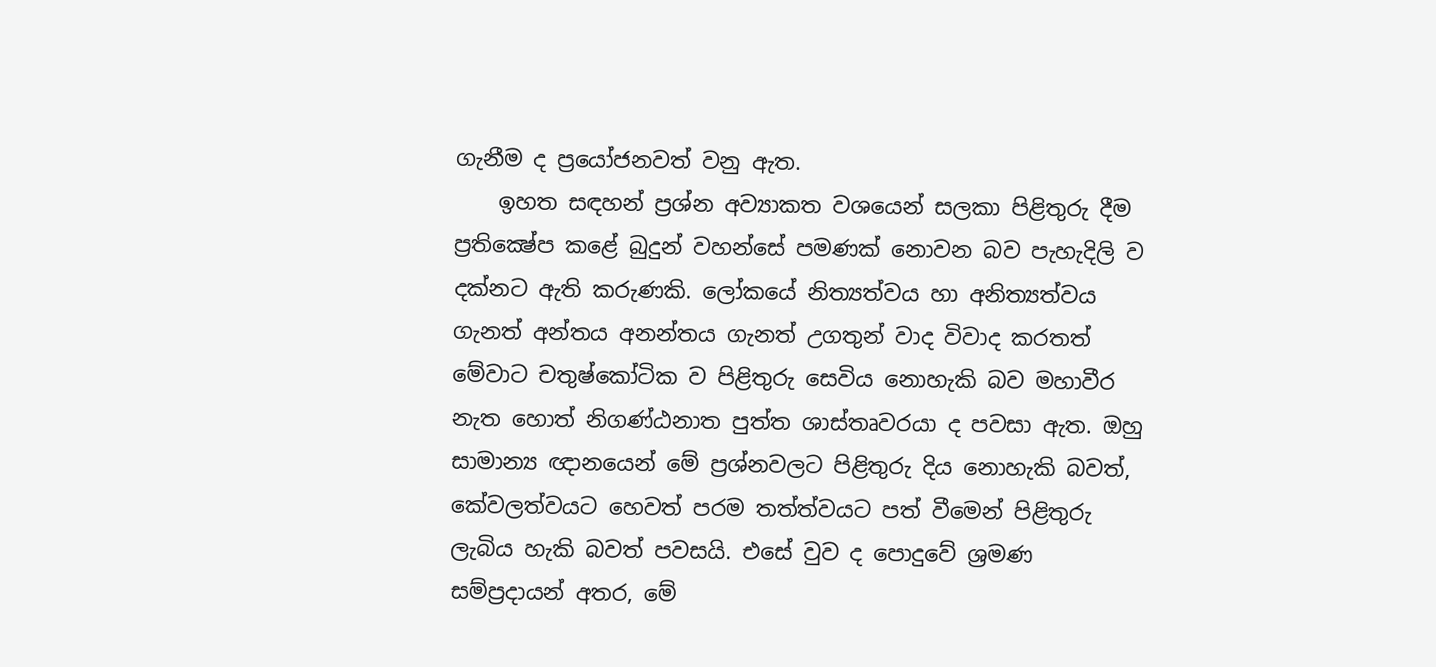ගැනීම ද ප්‍රයෝජනවත් වනු ඇත.
    ඉහත සඳහන් ප්‍රශ්න අව්‍යාකත වශයෙන් සලකා පිළිතුරු දීම ප්‍රතික්‍ෂේප කළේ බුදුන් වහන්සේ පමණක් නොවන බව පැහැදිලි ව දක්නට ඇති කරුණකි. ලෝකයේ නිත්‍යත්වය හා අනිත්‍යත්වය ගැනත් අන්තය අනන්තය ගැනත් උගතුන් වාද විවාද කරතත් මේවාට චතුෂ්කෝටික ව පිළිතුරු සෙවිය නොහැකි බව මහාවීර නැත හොත් නිගණ්ඨනාත පුත්ත ශාස්තෘවරයා ද පවසා ඇත. ඔහු සාමාන්‍ය ඥානයෙන් මේ ප්‍රශ්නවලට පිළිතුරු දිය නොහැකි බවත්, කේවලත්වයට හෙවත් පරම තත්ත්වයට පත් වීමෙන් පිළිතුරු ලැබිය හැකි බවත් පවසයි. එසේ වුව ද පොදුවේ ශ්‍රමණ සම්ප්‍රදායන් අතර, මේ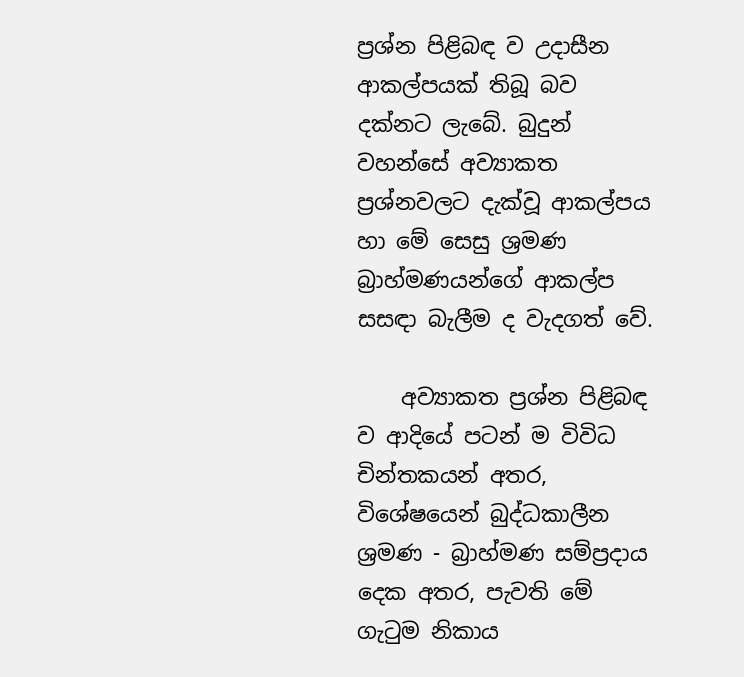ප්‍රශ්න පිළිබඳ ව උදාසීන ආකල්පයක් තිබූ බව දක්නට ලැබේ. බුදුන් වහන්සේ අව්‍යාකත ප්‍රශ්නවලට දැක්වූ ආකල්පය හා මේ සෙසු ශ්‍රමණ බ්‍රාහ්මණයන්ගේ ආකල්ප සසඳා බැලීම ද වැදගත් වේ.

    අව්‍යාකත ප්‍රශ්න පිළිබඳ ව ආදියේ පටන් ම විවිධ චින්තකයන් අතර, විශේෂයෙන් බුද්ධකාලීන ශ්‍රමණ - බ්‍රාහ්මණ සම්ප්‍රදාය දෙක අතර, පැවති මේ ගැටුම නිකාය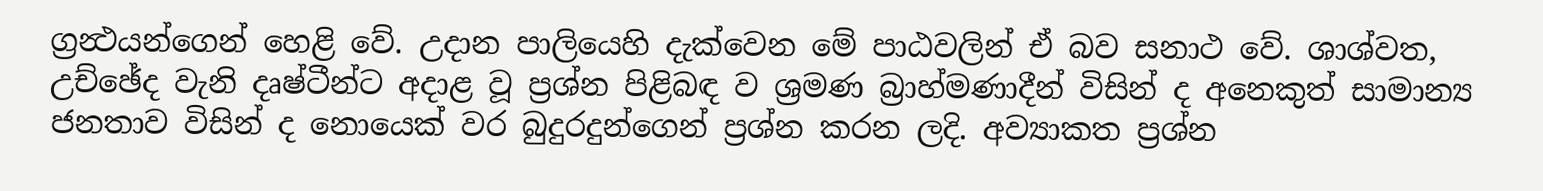ග්‍රන්‍ථයන්ගෙන් හෙළි වේ. උදාන පාලියෙහි දැක්වෙන මේ පාඨවලින් ඒ බව සනාථ වේ. ශාශ්වත, උච්ඡේද වැනි දෘෂ්ටීන්ට අදාළ වූ ප්‍රශ්න පිළිබඳ ව ශ්‍රමණ බ්‍රාහ්මණාදීන් විසින් ද අනෙකුත් සාමාන්‍ය ජනතාව විසින් ද නොයෙක් වර බුදුරදුන්ගෙන් ප්‍රශ්න කරන ලදි. අව්‍යාකත ප්‍රශ්න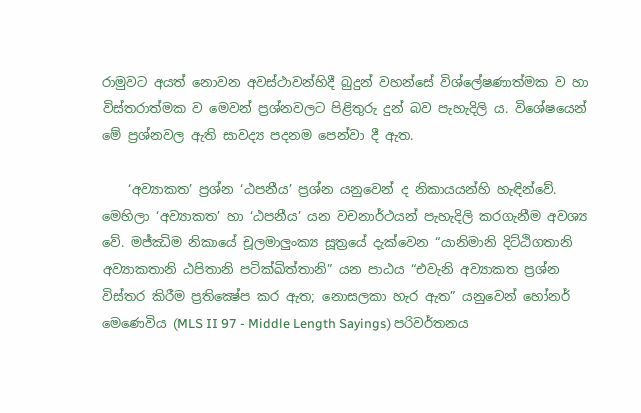රාමුවට අයත් නොවන අවස්ථාවන්හිදී බුදුන් වහන්සේ විශ්ලේෂණාත්මක ව හා විස්තරාත්මක ව මෙවන් ප්‍රශ්නවලට පිළිතුරු දුන් බව පැහැදිලි ය. විශේෂයෙන් මේ ප්‍රශ්නවල ඇති සාවද්‍ය පදනම පෙන්වා දී ඇත.

    ‘අව්‍යාකත’ ප්‍රශ්න ‘ඨපනීය’ ප්‍රශ්න යනුවෙන් ද නිකායයන්හි හැඳින්වේ. මෙහිලා ‘අව්‍යාකත’ හා ‘ඨපනීය’ යන වචනාර්ථයන් පැහැදිලි කරගැනීම අවශ්‍ය වේ. මජ්ඣිම නිකායේ චූලමාලුංක්‍ය සූත්‍රයේ දැක්වෙන “යානිමානි දිට්ඨිගතානි අව්‍යාකතානි ඨපිතානි පටික්ඛිත්තානි” යන පාඨය “එවැනි අව්‍යාකත ප්‍රශ්න විස්තර කිරීම ප්‍රතික්‍ෂේප කර ඇත; නොසලකා හැර ඇත” යනුවෙන් හෝනර් මෙණෙවිය (MLS II 97 - Middle Length Sayings) පරිවර්තනය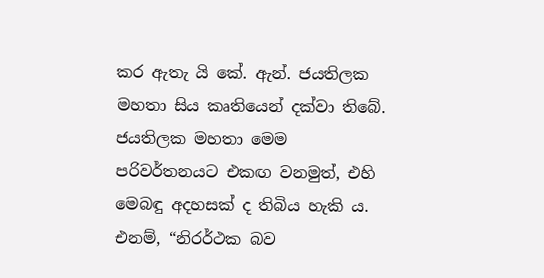කර ඇතැ යි කේ. ඇන්. ජයතිලක මහතා සිය කෘතියෙන් දක්වා තිබේ. ජයතිලක මහතා මෙම පරිවර්තනයට එකඟ වනමුත්, එහි මෙබඳු අදහසක් ද තිබිය හැකි ය. එනම්, “නිරර්ථක බව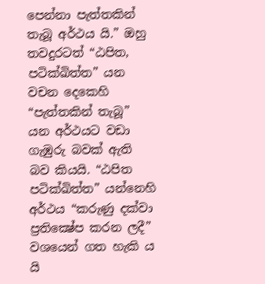පෙන්නා පැත්තකින් තැබූ අර්ථය යි.” ඔහු තවදුරටත් “ඨපිත, පටික්‍ඛිත්ත” යන වචන දෙකෙහි “පැත්තකින් තැබූ” යන අර්ථයට වඩා ගැඹුරු බවක් ඇති බව කියයි. “ඨපිත පටික්ඛිත්ත” යන්නෙහි අර්ථය “කරුණු දක්වා ප්‍රතික්‍ෂේප කරන ලදී” වශයෙන් ගත හැකි ය යි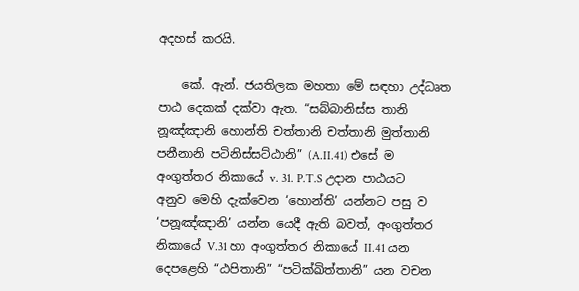අදහස් කරයි.

    කේ. ඇන්. ජයතිලක මහතා මේ සඳහා උද්ධෘත පාඨ දෙකක් දක්වා ඇත. “සබ්බානිස්ස තානි නූඤ්ඤානි හොන්ති චත්තානි චත්තානි මුත්තානි පනීනානි පටිනිස්සට්ඨානි” (A.II.41) එසේ ම අංගුත්තර නිකායේ v. 31. P.T.S උදාන පාඨයට අනුව මෙහි දැක්වෙන ‘හොන්ති’ යන්නට පසු ව ‘පනූඤ්ඤානි’ යන්න යෙදී ඇති බවත්, අංගුත්තර නිකායේ V.31 හා අංගුත්තර නිකායේ II.41 යන දෙපළෙහි “ඨපිතානි” “පටික්‍ඛිත්තානි” යන වචන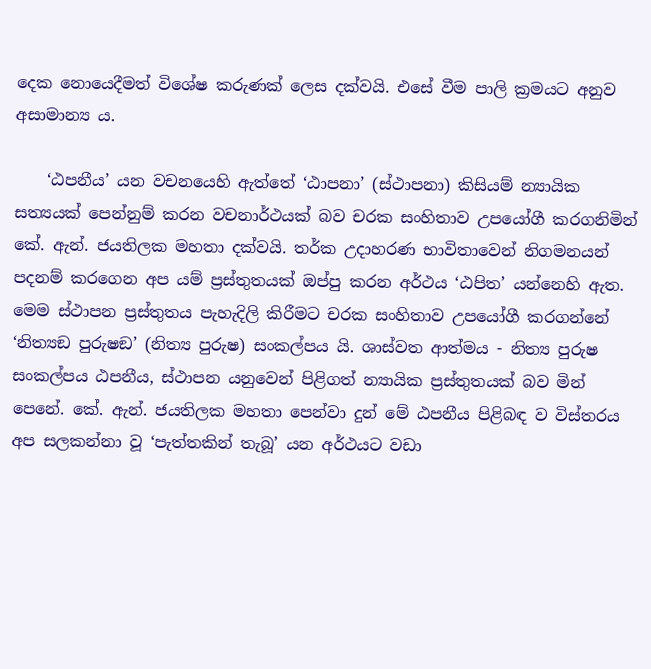දෙක නොයෙදීමත් විශේෂ කරුණක් ලෙස දක්වයි. එසේ වීම පාලි ක්‍රමයට අනුව අසාමාන්‍ය ය.

    ‘ඨපනීය’ යන වචනයෙහි ඇත්තේ ‘ඨාපනා’ (ස්ථාපනා) කිසියම් න්‍යායික සත්‍යයක් පෙන්නුම් කරන වචනාර්ථයක් බව චරක සංහිතාව උපයෝගී කරගනිමින් කේ. ඇන්. ජයතිලක මහතා දක්වයි. තර්ක උදාහරණ භාවිතාවෙන් නිගමනයන් පදනම් කරගෙන අප යම් ප්‍රස්තුතයක් ඔප්පු කරන අර්ථය ‘ඨපිත’ යන්නෙහි ඇත. මෙම ස්ථාපන ප්‍රස්තුතය පැහැදිලි කිරීමට චරක සංහිතාව උපයෝගී කරගන්නේ ‘නිත්‍යඞ පුරුෂඞ’ (නිත්‍ය පුරුෂ) සංකල්පය යි. ශාස්වත ආත්මය - නිත්‍ය පුරුෂ සංකල්පය ඨපනීය, ස්ථාපන යනුවෙන් පිළිගත් න්‍යායික ප්‍රස්තුතයක් බව මින් පෙනේ. කේ. ඇන්. ජයතිලක මහතා පෙන්වා දුන් මේ ඨපනීය පිළිබඳ ව විස්තරය අප සලකන්නා වූ ‘පැත්තකින් තැබූ’ යන අර්ථයට වඩා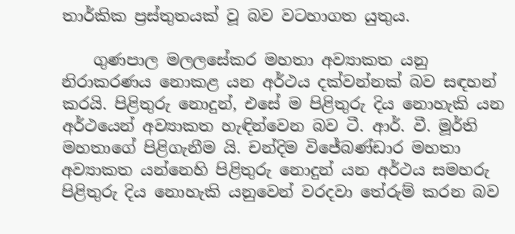තාර්කික ප්‍රස්තුතයක් වූ බව වටහාගත යුතුය.

    ගුණපාල මලලසේකර මහතා අව්‍යාකත යනු නිරාකරණය නොකළ යන අර්ථය දක්වන්නක් බව සඳහන් කරයි. පිළිතුරු නොදුන්, එසේ ම පිළිතුරු දිය නොහැකි යන අර්ථයෙන් අව්‍යාකත හැඳින්වෙන බව ටී. ආර්. වී. මූර්ති මහතාගේ පිළිගැනීම යි. චන්දිම විජේබණ්ඩාර මහතා අව්‍යාකත යන්නෙහි පිළිතුරු නොදුන් යන අර්ථය සමහරු පිළිතුරු දිය නොහැකි යනුවෙන් වරදවා තේරුම් කරන බව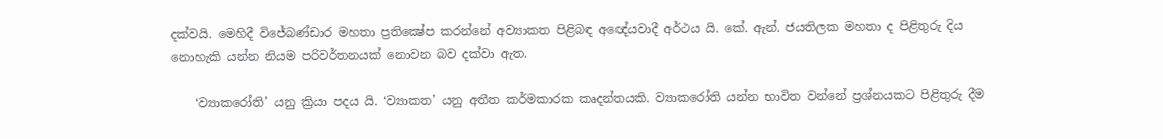දක්වයි. මෙහිදී විජේබණ්ඩාර මහතා ප්‍රතික්‍ෂේප කරන්නේ අව්‍යාකත පිළිබඳ අඥේයවාදී අර්ථය යි. කේ. ඇන්. ජයතිලක මහතා ද පිළිතුරු දිය නොහැකි යන්න නියම පරිවර්තනයක් නොවන බව දක්වා ඇත.

    ‘ව්‍යාකරෝති’ යනු ක්‍රියා පදය යි. ‘ව්‍යාකත’ යනු අතීත කර්මකාරක කෘදන්තයකි. ව්‍යාකරෝති යන්න භාවිත වන්නේ ප්‍රශ්නයකට පිළිතුරු දීම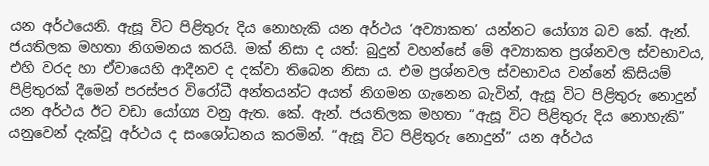යන අර්ථයෙනි. ඇසූ විට පිළිතුරු දිය නොහැකි යන අර්ථය ‘අව්‍යාකත’ යන්නට යෝග්‍ය බව කේ. ඇන්. ජයතිලක මහතා නිගමනය කරයි. මක් නිසා ද යත්: බුදුන් වහන්සේ මේ අව්‍යාකත ප්‍රශ්නවල ස්වභාවය, එහි වරද හා ඒවායෙහි ආදීනව ද දක්වා තිබෙන නිසා ය. එම ප්‍රශ්නවල ස්වභාවය වන්නේ කිසියම් පිළිතුරක් දීමෙන් පරස්පර විරෝධී අන්තයන්ට අයත් නිගමන ගැනෙන බැවින්, ඇසූ විට පිළිතුරු නොදුන් යන අර්ථය ඊට වඩා යෝග්‍ය වනු ඇත. කේ. ඇන්. ජයතිලක මහතා “ඇසූ විට පිළිතුරු දිය නොහැකි” යනුවෙන් දැක්වූ අර්ථය ද සංශෝධනය කරමින්. “ඇසූ විට පිළිතුරු නොදුන්” යන අර්ථය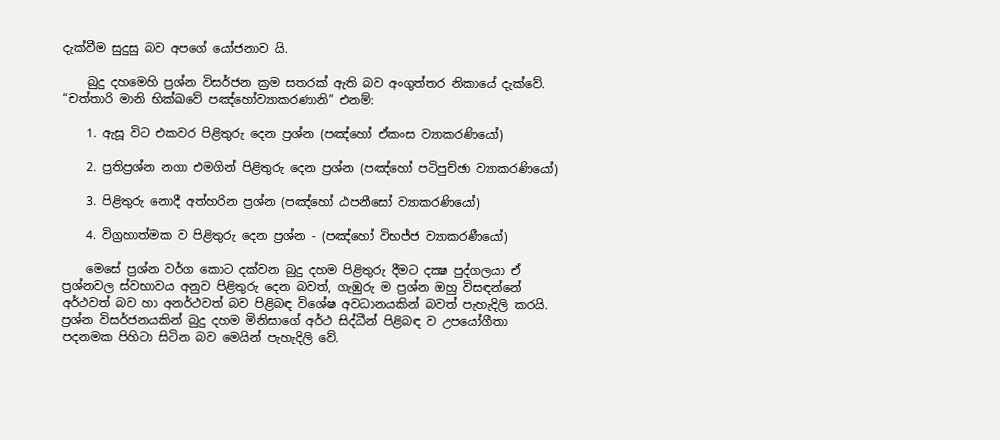දැක්වීම සුදුසු බව අපගේ යෝජනාව යි.

    බුදු දහමෙහි ප්‍රශ්න විසර්ජන ක්‍රම සතරක් ඇති බව අංගුත්තර නිකායේ දැක්වේ. “චත්තාරි මානි භික්ඛවේ පඤ්හෝව්‍යාකරණානි” එනම්:

    1. ඇසූ විට එකවර පිළිතුරු දෙන ප්‍රශ්න (පඤ්හෝ ඒකංස ව්‍යාකරණියෝ)

    2. ප්‍රතිප්‍රශ්න නගා එමගින් පිළිතුරු දෙන ප්‍රශ්න (පඤ්හෝ පටිපුච්ඡා ව්‍යාකරණියෝ)

    3. පිළිතුරු නොදී අත්හරින ප්‍රශ්න (පඤ්හෝ ඨපනීසෝ ව්‍යාකරණියෝ)

    4. විග්‍රහාත්මක ව පිළිතුරු දෙන ප්‍රශ්න - (පඤ්හෝ විභජ්ජ ව්‍යාකරණීයෝ)

    මෙසේ ප්‍රශ්න වර්ග කොට දක්වන බුදු දහම පිළිතුරු දීමට දක්‍ෂ පුද්ගලයා ඒ ප්‍රශ්නවල ස්වභාවය අනුව පිළිතුරු දෙන බවත්, ගැඹුරු ම ප්‍රශ්න ඔහු විසඳන්නේ අර්ථවත් බව හා අනර්ථවත් බව පිළිබඳ විශේෂ අවධානයකින් බවත් පැහැදිලි කරයි. ප්‍රශ්න විසර්ජනයකින් බුදු දහම මිනිසාගේ අර්ථ සිද්ධීන් පිළිබඳ ව උපයෝගීතා පදනමක පිහිටා සිටින බව මෙයින් පැහැදිලි වේ.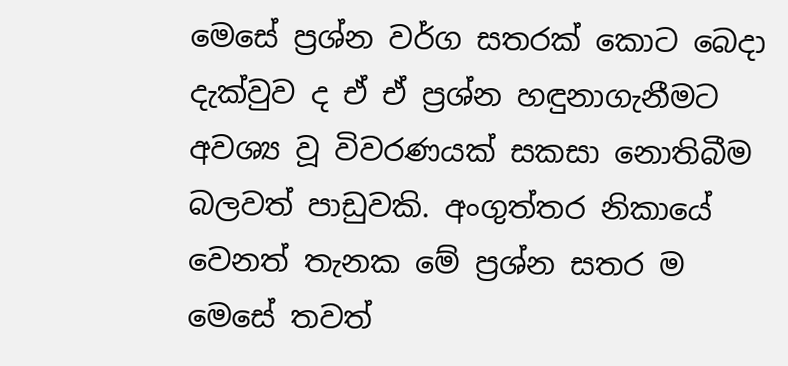මෙසේ ප්‍රශ්න වර්ග සතරක් කොට බෙදා දැක්වුව ද ඒ ඒ ප්‍රශ්න හඳුනාගැනීමට අවශ්‍ය වූ විවරණයක් සකසා නොතිබීම බලවත් පාඩුවකි. අංගුත්තර නිකායේ වෙනත් තැනක මේ ප්‍රශ්න සතර ම මෙසේ තවත්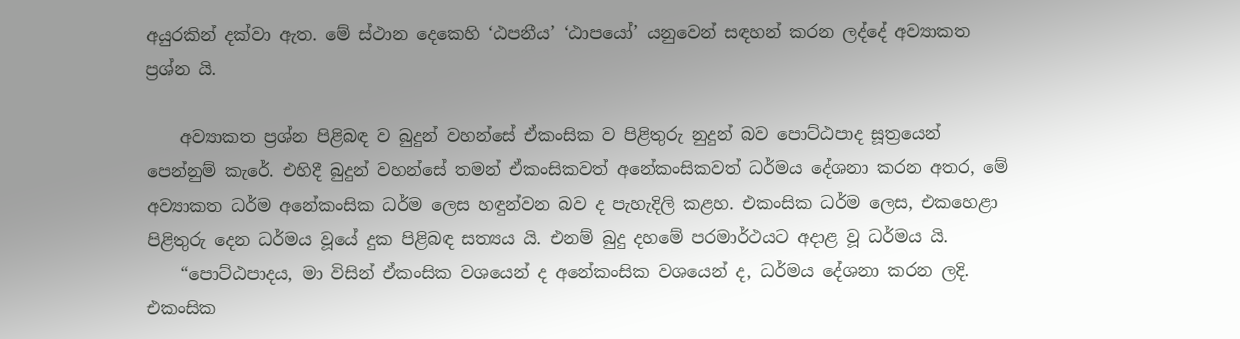අයුරකින් දක්වා ඇත. මේ ස්ථාන දෙකෙහි ‘ඨපනීය’ ‘ඨාපයෝ’ යනුවෙන් සඳහන් කරන ලද්දේ අව්‍යාකත ප්‍රශ්න යි.

    අව්‍යාකත ප්‍රශ්න පිළිබඳ ව බුදුන් වහන්සේ ඒකංසික ව පිළිතුරු නුදුන් බව පොට්ඨපාද සූත්‍රයෙන් පෙන්නුම් කැරේ. එහිදී බුදුන් වහන්සේ තමන් ඒකංසිකවත් අනේකංසිකවත් ධර්මය දේශනා කරන අතර, මේ අව්‍යාකත ධර්ම අනේකංසික ධර්ම ලෙස හඳුන්වන බව ද පැහැදිලි කළහ. එකංසික ධර්ම ලෙස, එකහෙළා පිළිතුරු දෙන ධර්මය වූයේ දුක පිළිබඳ සත්‍යය යි. එනම් බුදු දහමේ පරමාර්ථයට අදාළ වූ ධර්මය යි.
    “පොට්ඨපාදය, මා විසින් ඒකංසික වශයෙන් ද අනේකංසික වශයෙන් ද, ධර්මය දේශනා කරන ලදි. එකංසික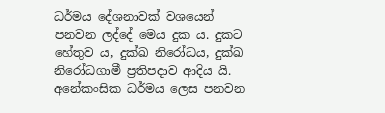ධර්මය දේශනාවක් වශයෙන් පනවන ලද්දේ මෙය දුක ය. දුකට හේතුව ය, දුක්‍ඛ නිරෝධය, දුක්‍ඛ නිරෝධගාමී ප්‍රතිපදාව ආදිය යි. අනේකංසික ධර්මය ලෙස පනවන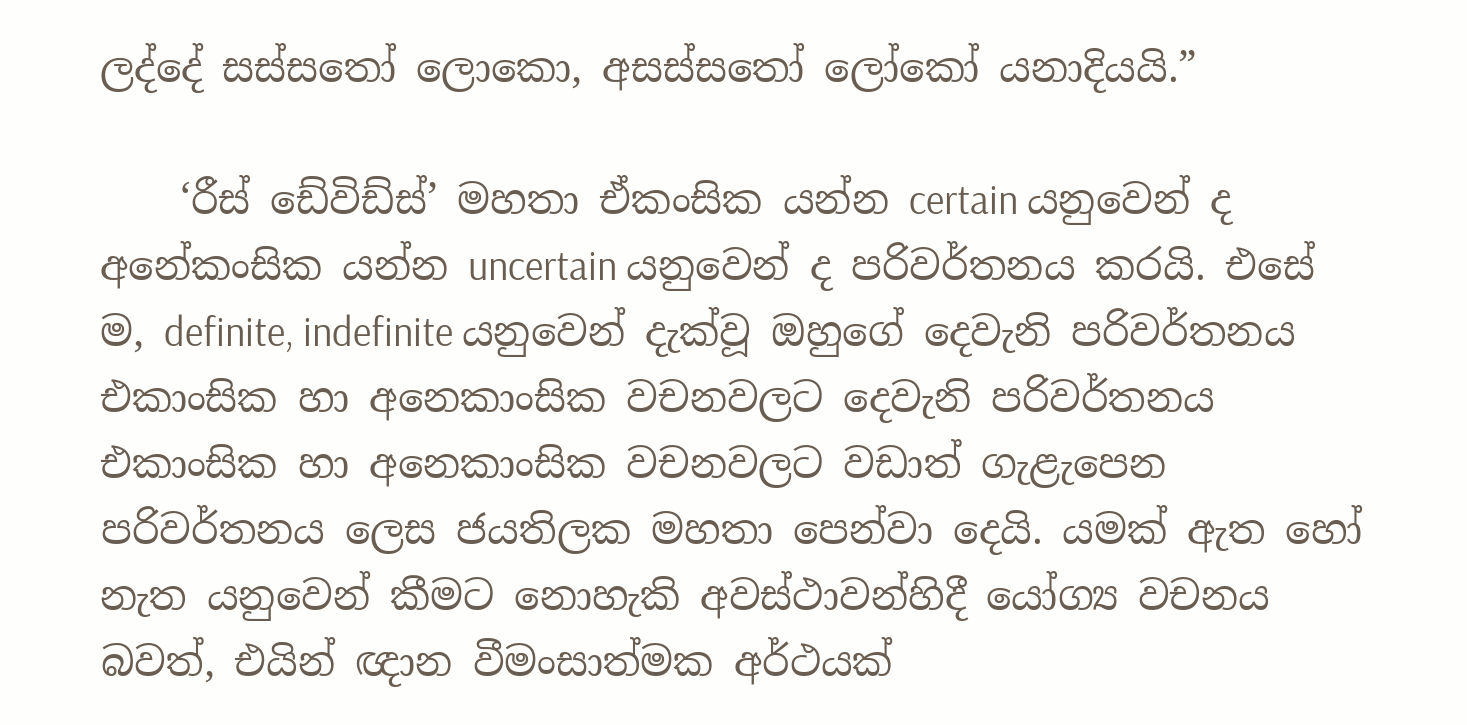ලද්දේ සස්සතෝ ලොකො, අසස්සතෝ ලෝකෝ යනාදියයි.”

    ‘රීස් ඩේවිඩ්ස්’ මහතා ඒකංසික යන්න certain යනුවෙන් ද අනේකංසික යන්න uncertain යනුවෙන් ද පරිවර්තනය කරයි. එසේ ම, definite, indefinite යනුවෙන් දැක්වූ ඔහුගේ දෙවැනි පරිවර්තනය එකාංසික හා අනෙකාංසික වචනවලට දෙවැනි පරිවර්තනය එකාංසික හා අනෙකාංසික වචනවලට වඩාත් ගැළැපෙන පරිවර්තනය ලෙස ජයතිලක මහතා පෙන්වා දෙයි. යමක් ඇත හෝ නැත යනුවෙන් කීමට නොහැකි අවස්ථාවන්හිදී යෝග්‍ය වචනය බවත්, එයින් ඥාන වීමංසාත්මක අර්ථයක්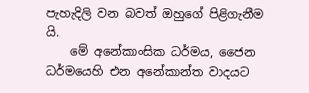පැහැදිලි වන බවත් ඔහුගේ පිළිගැනීම යි.
    මේ අනේකාංසික ධර්මය, ජෛන ධර්මයෙහි එන අනේකාන්ත වාදයට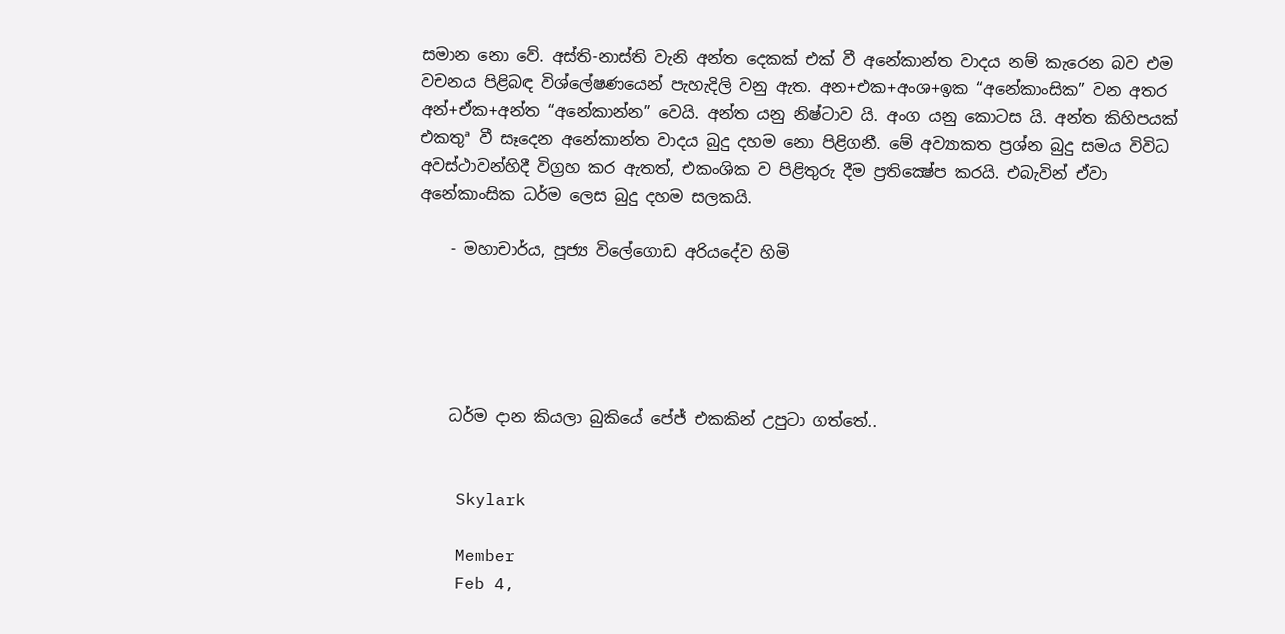සමාන නො වේ. අස්ති-නාස්ති වැනි අන්ත දෙකක් එක් වී අනේකාන්ත වාදය නම් කැරෙන බව එම වචනය පිළිබඳ විශ්ලේෂණයෙන් පැහැදිලි වනු ඇත. අන+එක+අංශ+ඉක “අනේකාංසික” වන අතර අන්+ඒක+අන්ත “අනේකාන්න” වෙයි. අන්ත යනු නිෂ්ටාව යි. අංග යනු කොටස යි. අන්ත කිහිපයක් එකතුª වී සෑදෙන අනේකාන්ත වාදය බුදු දහම නො පිළිගනී. මේ අව්‍යාකත ප්‍රශ්න බුදු සමය විවිධ අවස්ථාවන්හිදී විග්‍රහ කර ඇතත්, එකංශික ව පිළිතුරු දීම ප්‍රතික්‍ෂේප කරයි. එබැවින් ඒවා අනේකාංසික ධර්ම ලෙස බුදු දහම සලකයි.

    - මහාචාර්ය, පූජ්‍ය විලේගොඩ අරියදේව හිමි





    ධර්ම දාන කියලා බුකියේ පේජ් එකකින් උපුටා ගත්තේ..


    Skylark

    Member
    Feb 4,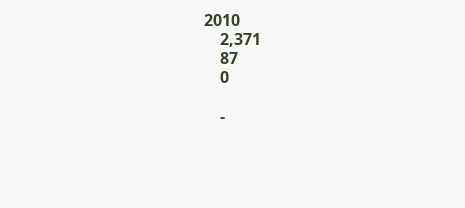2010
    2,371
    87
    0

    -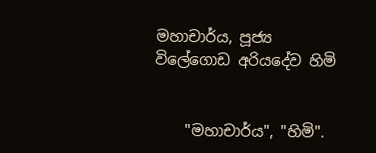මහාචාර්ය, පූජ්‍ය විලේගොඩ අරියදේව හිමි


    "මහාචාර්ය", "හිමි".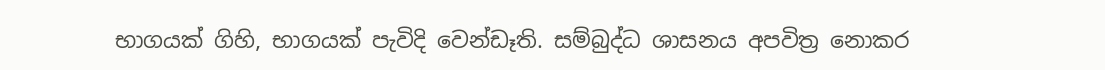භාගයක් ගිහි, භාගයක් පැවිදි වෙන්ඩෑති. සම්බුද්ධ ශාසනය අපවිත්‍ර නොකර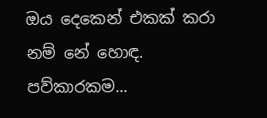ඔය දෙකෙන් එකක් කරා නම් නේ හොඳ. පව්කාරකම...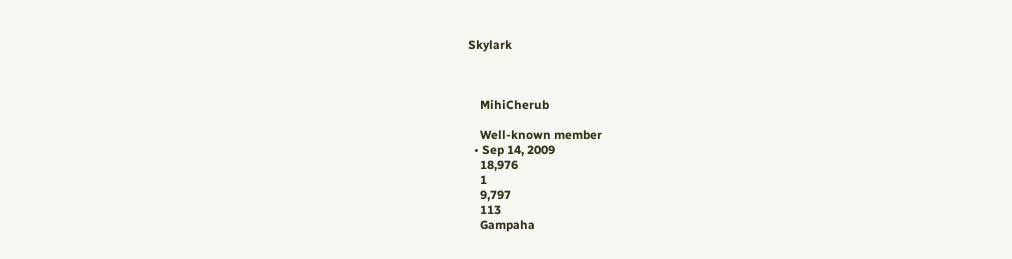Skylark



    MihiCherub

    Well-known member
  • Sep 14, 2009
    18,976
    1
    9,797
    113
    Gampaha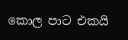කොල පාට එකයි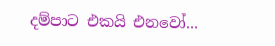දම්පාට එකයි එනවෝ...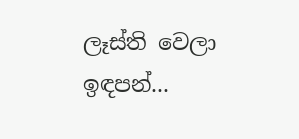ලෑස්ති වෙලා ඉඳපන්...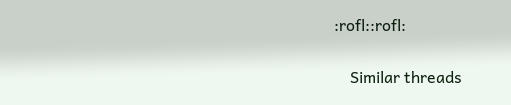:rofl::rofl:


    Similar threads